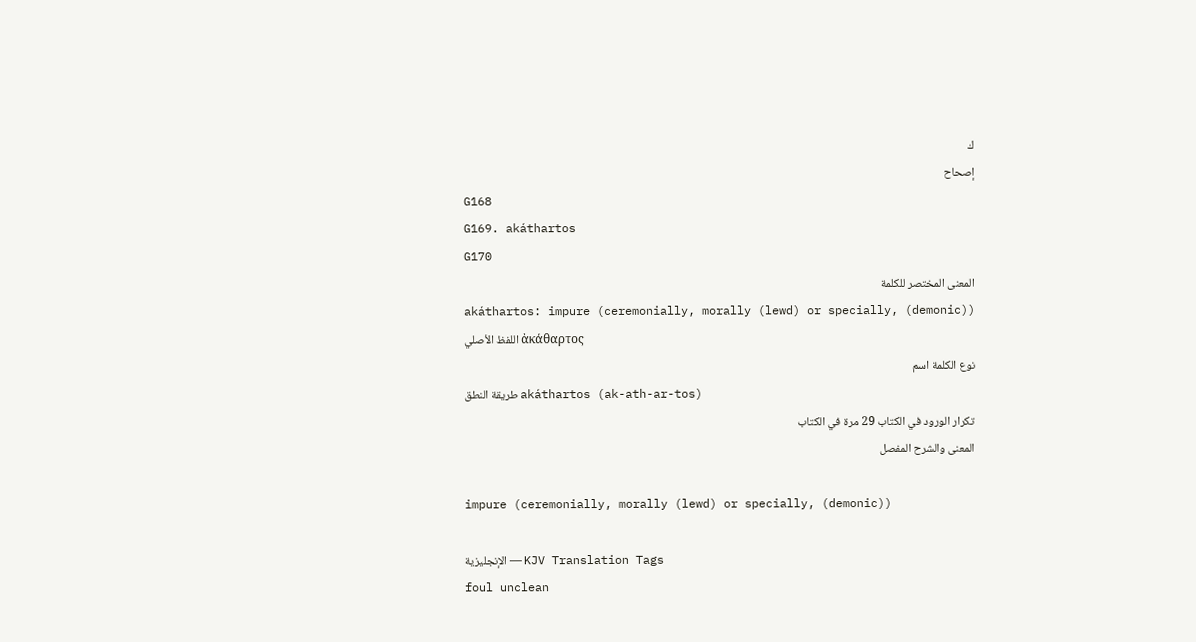ك
إصحاح
G168
G169. akáthartos
G170
المعنى المختصر للكلمة
akáthartos: impure (ceremonially, morally (lewd) or specially, (demonic))
اللفظ الأصلي ἀκάθαρτος
نوع الكلمة اسم
طريقة النطق akáthartos (ak-ath-ar-tos)
تكرار الورود في الكتاب 29 مرة في الكتاب
المعنى والشرح المفصل

impure (ceremonially, morally (lewd) or specially, (demonic))

الإنجليزية — KJV Translation Tags
foul unclean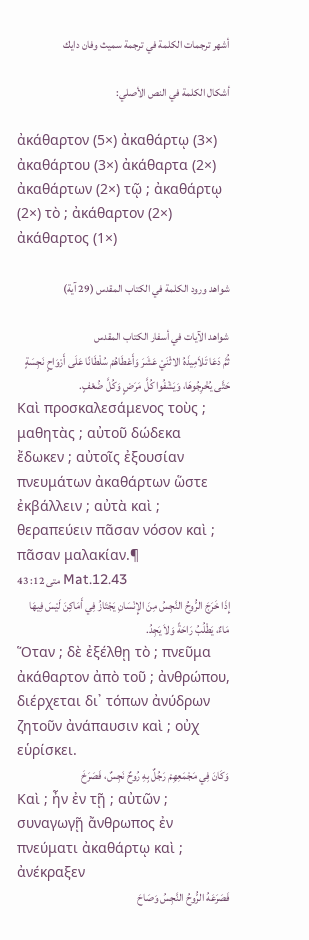أشهر ترجمات الكلمة في ترجمة سميث وفان دايك

أشكال الكلمة في النص الأصلي:

ἀκάθαρτον (5×) ἀκαθάρτῳ (3×) ἀκαθάρτου (3×) ἀκάθαρτα (2×) ἀκαθάρτων (2×) τῷ ; ἀκαθάρτῳ (2×) τὸ ; ἀκάθαρτον (2×) ἀκάθαρτος (1×)

شواهد ورود الكلمة في الكتاب المقدس (29 آية)

شواهد الآيات في أسفار الكتاب المقدس
ثُمَّ دَعَا تَلاَمِيذَهُ الاثْنَيْ عَشَرَ وَأَعْطَاهُمْ سُلْطَانًا عَلَى أَرْوَاحٍ نَجِسَةٍ حَتَّى يُخْرِجُوهَا، وَيَشْفُوا كُلَّ مَرَضٍ وَكُلَّ ضُعْفٍ.
Καὶ προσκαλεσάμενος τοὺς ; μαθητὰς ; αὐτοῦ δώδεκα ἔδωκεν ; αὐτοῖς ἐξουσίαν πνευμάτων ἀκαθάρτων ὥστε ἐκβάλλειν ; αὐτὰ καὶ ; θεραπεύειν πᾶσαν νόσον καὶ ; πᾶσαν μαλακίαν.¶
متى 12: 43 Mat.12.43
إِذَا خَرَجَ الرُّوحُ النَّجِسُ مِنَ الإِنْسَانِ يَجْتَازُ فِي أَمَاكِنَ لَيْسَ فِيهَا مَاءٌ، يَطْلُبُ رَاحَةً وَلاَ يَجِدُ.
Ὅταν ; δὲ ἐξέλθῃ τὸ ; πνεῦμα ἀκάθαρτον ἀπὸ τοῦ ; ἀνθρώπου, διέρχεται δι᾽ τόπων ἀνύδρων ζητοῦν ἀνάπαυσιν καὶ ; οὐχ εὑρίσκει.
وَكَانَ فِي مَجْمَعِهِمْ رَجُلٌ بِهِ رُوحٌ نَجِسٌ، فَصَرَخَ
Καὶ ; ἦν ἐν τῇ ; αὐτῶν ; συναγωγῇ ἄνθρωπος ἐν πνεύματι ἀκαθάρτῳ καὶ ; ἀνέκραξεν
فَصَرَعَهُ الرُّوحُ النَّجِسُ وَصَاحَ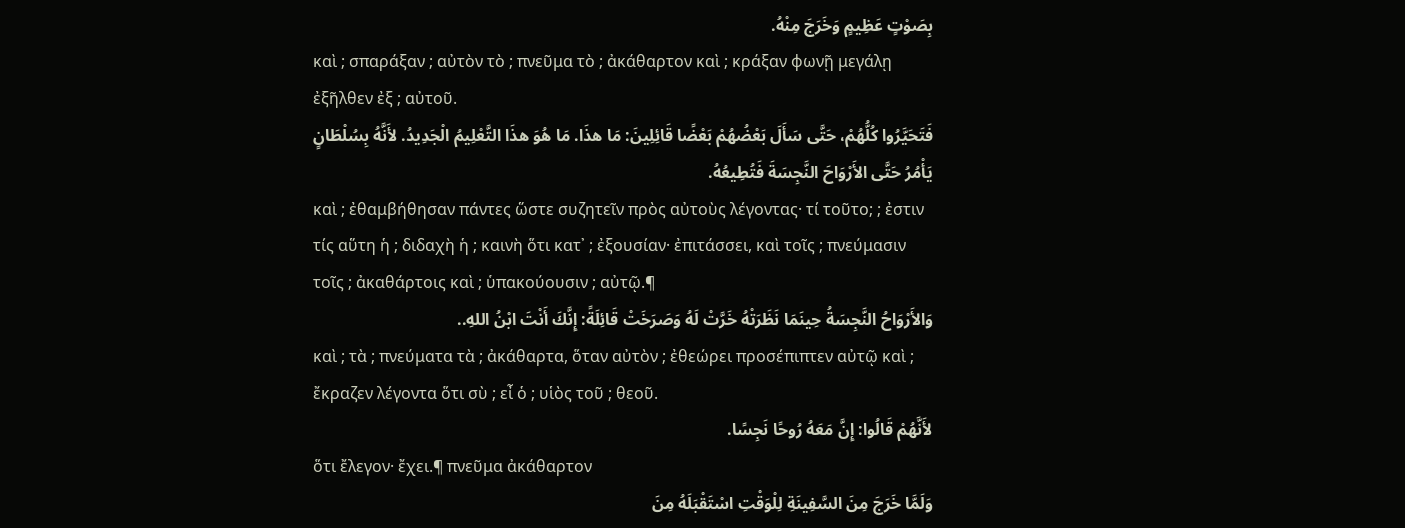بِصَوْتٍ عَظِيمٍ وَخَرَجَ مِنْهُ.
καὶ ; σπαράξαν ; αὐτὸν τὸ ; πνεῦμα τὸ ; ἀκάθαρτον καὶ ; κράξαν φωνῇ μεγάλῃ ἐξῆλθεν ἐξ ; αὐτοῦ.
فَتَحَيَّرُوا كُلُّهُمْ، حَتَّى سَأَلَ بَعْضُهُمْ بَعْضًا قَائِلِينَ: مَا هذَا. مَا هُوَ هذَا التَّعْلِيمُ الْجَدِيدُ. لأَنَّهُ بِسُلْطَانٍ يَأْمُرُ حَتَّى الأَرْوَاحَ النَّجِسَةَ فَتُطِيعُهُ.
καὶ ; ἐθαμβήθησαν πάντες ὥστε συζητεῖν πρὸς αὐτοὺς λέγοντας· τί τοῦτο; ; ἐστιν τίς αὕτη ἡ ; διδαχὴ ἡ ; καινὴ ὅτι κατ᾽ ; ἐξουσίαν· ἐπιτάσσει, καὶ τοῖς ; πνεύμασιν τοῖς ; ἀκαθάρτοις καὶ ; ὑπακούουσιν ; αὐτῷ.¶
وَالأَرْوَاحُ النَّجِسَةُ حِينَمَا نَظَرَتْهُ خَرَّتْ لَهُ وَصَرَخَتْ قَائِلَةً: إِنَّكَ أَنْتَ ابْنُ اللهِ..
καὶ ; τὰ ; πνεύματα τὰ ; ἀκάθαρτα, ὅταν αὐτὸν ; ἐθεώρει προσέπιπτεν αὐτῷ καὶ ; ἔκραζεν λέγοντα ὅτι σὺ ; εἶ ὁ ; υἱὸς τοῦ ; θεοῦ.
لأَنَّهُمْ قَالُوا: إِنَّ مَعَهُ رُوحًا نَجِسًا.
ὅτι ἔλεγον· ἔχει.¶ πνεῦμα ἀκάθαρτον
وَلَمَّا خَرَجَ مِنَ السَّفِينَةِ لِلْوَقْتِ اسْتَقْبَلَهُ مِنَ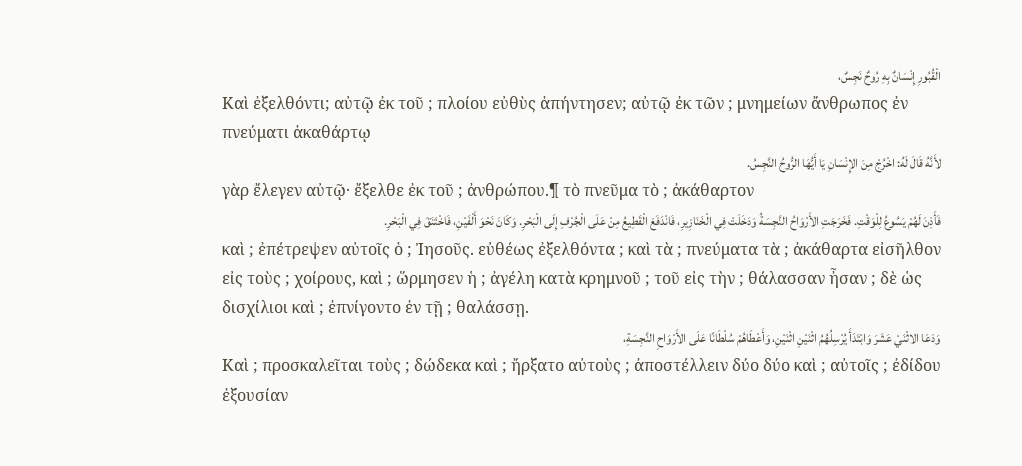الْقُبُورِ إِنْسَانٌ بِهِ رُوحٌ نَجِسٌ،
Καὶ ἐξελθόντι; αὐτῷ ἐκ τοῦ ; πλοίου εὐθὺς ἀπήντησεν; αὐτῷ ἐκ τῶν ; μνημείων ἄνθρωπος ἐν πνεύματι ἀκαθάρτῳ
لأَنَّهُ قَالَ لَهُ: اخْرُجْ مِنَ الإِنْسَانِ يَا أَيُّهَا الرُّوحُ النَّجِسُ.
γὰρ ἔλεγεν αὐτῷ· ἔξελθε ἐκ τοῦ ; ἀνθρώπου.¶ τὸ πνεῦμα τὸ ; ἀκάθαρτον
فَأَذِنَ لَهُمْ يَسُوعُ لِلْوَقْتِ. فَخَرَجَتِ الأَرْوَاحُ النَّجِسَةُ وَدَخَلَتْ فِي الْخَنَازِيرِ، فَانْدَفَعَ الْقَطِيعُ مِنْ عَلَى الْجُرْفِ إِلَى الْبَحْرِ. وَكَانَ نَحْوَ أَلْفَيْنِ، فَاخْتَنَقَ فِي الْبَحْرِ.
καὶ ; ἐπέτρεψεν αὐτοῖς ὁ ; Ἰησοῦς. εὐθέως ἐξελθόντα ; καὶ τὰ ; πνεύματα τὰ ; ἀκάθαρτα εἰσῆλθον εἰς τοὺς ; χοίρους, καὶ ; ὥρμησεν ἡ ; ἀγέλη κατὰ κρημνοῦ ; τοῦ εἰς τὴν ; θάλασσαν ἦσαν ; δὲ ὡς δισχίλιοι καὶ ; ἐπνίγοντο ἐν τῇ ; θαλάσσῃ.
وَدَعَا الاثْنَيْ عَشَرَ وَابْتَدَأَ يُرْسِلُهُمُ اثْنَيْنِ اثْنَيْنِ، وَأَعْطَاهُمْ سُلْطَانًا عَلَى الأَرْوَاحِ النَّجِسَةِ،
Καὶ ; προσκαλεῖται τοὺς ; δώδεκα καὶ ; ἤρξατο αὐτοὺς ; ἀποστέλλειν δύο δύο καὶ ; αὐτοῖς ; ἐδίδου ἐξουσίαν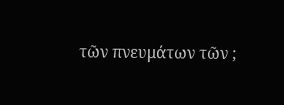τῶν πνευμάτων τῶν ;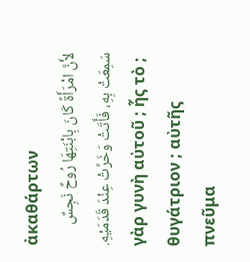ἀκαθάρτων
لأَنَّ امْرَأَةً كَانَ بِابْنَتِهَا رُوحٌ نَجِسٌ سَمِعَتْ بِهِ، فَأَتَتْ وَخَرَّتْ عِنْدَ قَدَمَيْهِ.
γὰρ γυνὴ αὐτοῦ ; ἧς τὸ ; θυγάτριον ; αὐτῆς πνεῦμα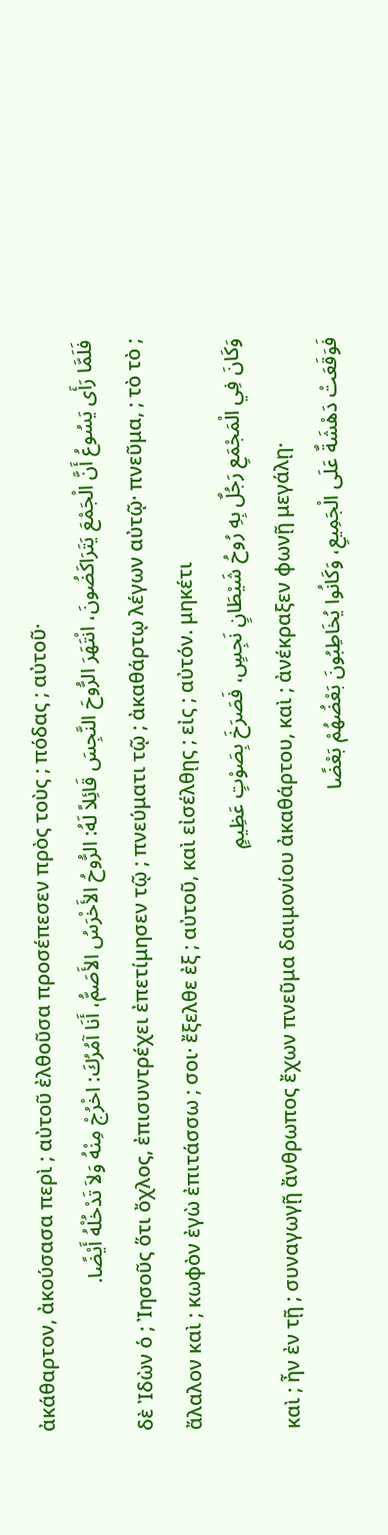ἀκάθαρτον, ἀκούσασα περὶ ; αὐτοῦ ἐλθοῦσα προσέπεσεν πρὸς τοὺς ; πόδας ; αὐτοῦ·
فَلَمَّا رَأَى يَسُوعُ أَنَّ الْجَمْعَ يَتَرَاكَضُونَ، انْتَهَرَ الرُّوحَ النَّجِسَ قَائِلاً لَهُ: الرُّوحُ الأَخْرَسُ الأَصَمُّ، أَنَا آمُرُكَ: اخْرُجْ مِنْهُ وَلاَ تَدْخُلْهُ أَيْضًا.
δὲ Ἰδὼν ὁ ; Ἰησοῦς ὅτι ὄχλος, ἐπισυντρέχει ἐπετίμησεν τῷ ; πνεύματι τῷ ; ἀκαθάρτῳ λέγων αὐτῷ· πνεῦμα, ; τὸ τὸ ; ἄλαλον καὶ ; κωφὸν ἐγὼ ἐπιτάσσω ; σοι· ἔξελθε ἐξ ; αὐτοῦ, καὶ εἰσέλθῃς ; εἰς ; αὐτόν. μηκέτι
وَكَانَ فِي الْمَجْمَعِ رَجُلٌ بِهِ رُوحُ شَيْطَانٍ نَجِسٍ، فَصَرَخَ بِصَوْتٍ عَظِيمٍ
καὶ ; ἦν ἐν τῇ ; συναγωγῇ ἄνθρωπος ἔχων πνεῦμα δαιμονίου ἀκαθάρτου, καὶ ; ἀνέκραξεν φωνῇ μεγάλῃ·
فَوَقَعَتْ دَهْشَةٌ عَلَى الْجَمِيعِ، وَكَانُوا يُخَاطِبُونَ بَعْضُهُمْ بَعْضًا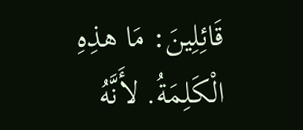قَائِلِينَ: مَا هذِهِ الْكَلِمَةُ. لأَنَّهُ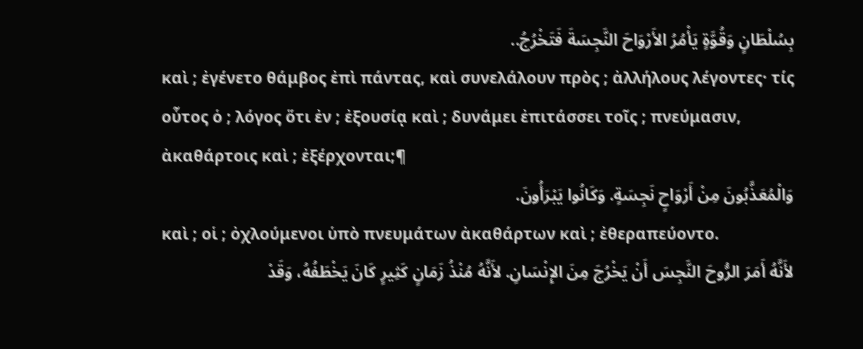بِسُلْطَانٍ وَقُوَّةٍ يَأْمُرُ الأَرْوَاحَ النَّجِسَةَ فَتَخْرُجُ..
καὶ ; ἐγένετο θάμβος ἐπὶ πάντας, καὶ συνελάλουν πρὸς ; ἀλλήλους λέγοντες· τίς οὗτος ὁ ; λόγος ὅτι ἐν ; ἐξουσίᾳ καὶ ; δυνάμει ἐπιτάσσει τοῖς ; πνεύμασιν, ἀκαθάρτοις καὶ ; ἐξέρχονται;¶
وَالْمُعَذَّبُونَ مِنْ أَرْوَاحٍ نَجِسَةٍ. وَكَانُوا يَبْرَأُونَ.
καὶ ; οἱ ; ὀχλούμενοι ὑπὸ πνευμάτων ἀκαθάρτων καὶ ; ἐθεραπεύοντο.
لأَنَّهُ أَمَرَ الرُّوحَ النَّجِسَ أَنْ يَخْرُجَ مِنَ الإِنْسَانِ. لأَنَّهُ مُنْذُ زَمَانٍ كَثِيرٍ كَانَ يَخْطَفُهُ، وَقَدْ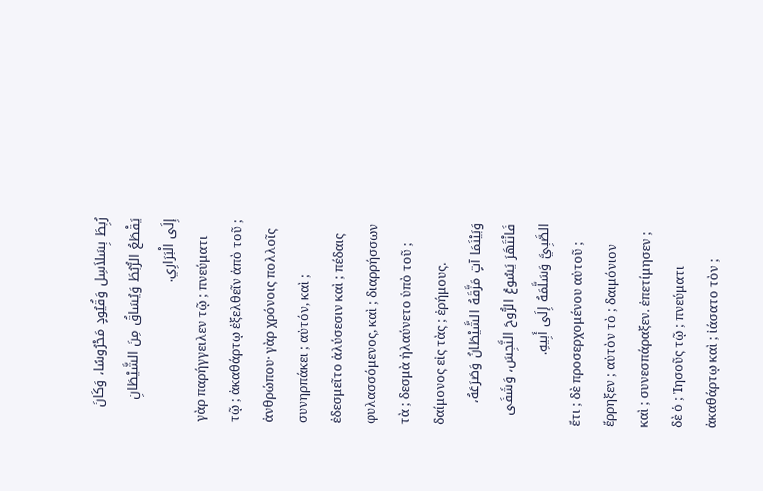رُبِطَ بِسَلاَسِل وَقُيُودٍ مَحْرُوسًا، وَكَانَ يَقْطَعُ الرُّبُطَ وَيُسَاقُ مِنَ الشَّيْطَانِ إِلَى الْبَرَارِي.
γὰρ παρήγγειλεν τῷ ; πνεύματι τῷ ; ἀκαθάρτῳ ἐξελθεῖν ἀπὸ τοῦ ; ἀνθρώπου· γὰρ χρόνοις πολλοῖς συνηρπάκει ; αὐτόν, καὶ ; ἐδεσμεῖτο ἁλύσεσιν καὶ ; πέδαις φυλασσόμενος, καὶ ; διαρρήσσων τὰ ; δεσμὰ ἠλαύνετο ὑπὸ τοῦ ; δαίμονος εἰς τὰς ; ἐρήμους.
وَبَيْنَمَا آتٍ مَزَّقَهُ الشَّيْطَانُ وَصَرَعَهُ، فَانْتَهَرَ يَسُوعُ الرُّوحَ النَّجِسَ، وَشَفَى الصَّبِيَّ وَسَلَّمَهُ إِلَى أَبِيهِ.
ἔτι ; δὲ προσερχομένου αὐτοῦ ; ἔρρηξεν ; αὐτὸν τὸ ; δαιμόνιον καὶ ; συνεσπάραξεν. ἐπετίμησεν ; δὲ ὁ ; Ἰησοῦς τῷ ; πνεύματι ἀκαθάρτῳ καὶ ; ἰάσατο τὸν ;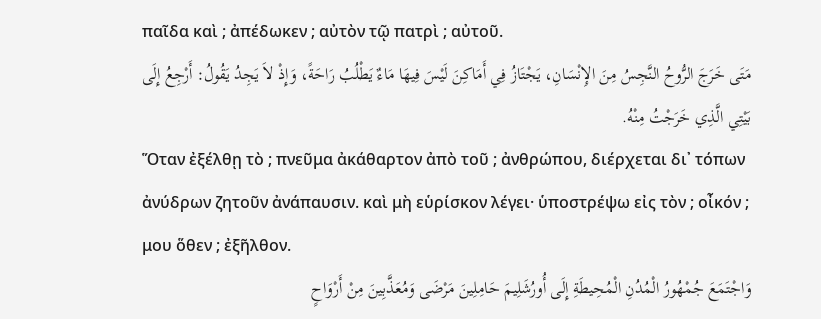παῖδα καὶ ; ἀπέδωκεν ; αὐτὸν τῷ πατρὶ ; αὐτοῦ.
مَتَى خَرَجَ الرُّوحُ النَّجِسُ مِنَ الإِنْسَانِ، يَجْتَازُ فِي أَمَاكِنَ لَيْسَ فِيهَا مَاءٌ يَطْلُبُ رَاحَةً، وَإِذْ لاَ يَجِدُ يَقُولُ: أَرْجِعُ إِلَى بَيْتِي الَّذِي خَرَجْتُ مِنْهُ.
Ὅταν ἐξέλθῃ τὸ ; πνεῦμα ἀκάθαρτον ἀπὸ τοῦ ; ἀνθρώπου, διέρχεται δι᾽ τόπων ἀνύδρων ζητοῦν ἀνάπαυσιν. καὶ μὴ εὑρίσκον λέγει· ὑποστρέψω εἰς τὸν ; οἶκόν ; μου ὅθεν ; ἐξῆλθον.
وَاجْتَمَعَ جُمْهُورُ الْمُدُنِ الْمُحِيطَةِ إِلَى أُورُشَلِيمَ حَامِلِينَ مَرْضَى وَمُعَذَّبِينَ مِنْ أَرْوَاحٍ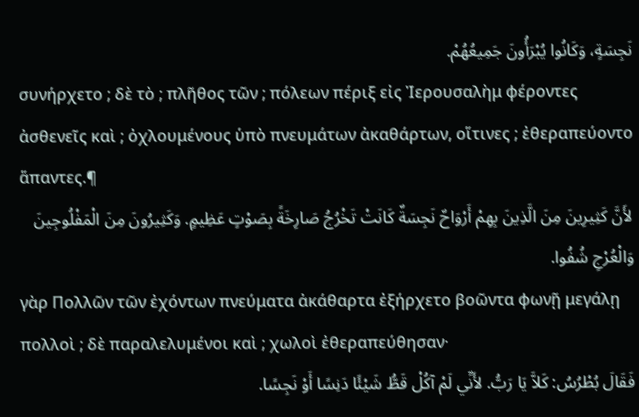نَجِسَةٍ، وَكَانُوا يُبْرَأُونَ جَمِيعُهُمْ.
συνήρχετο ; δὲ τὸ ; πλῆθος τῶν ; πόλεων πέριξ εἰς Ἰερουσαλὴμ φέροντες ἀσθενεῖς καὶ ; ὀχλουμένους ὑπὸ πνευμάτων ἀκαθάρτων, οἵτινες ; ἐθεραπεύοντο ἅπαντες.¶
لأَنَّ كَثِيرِينَ مِنَ الَّذِينَ بِهِمْ أَرْوَاحٌ نَجِسَةٌ كَانَتْ تَخْرُجُ صَارِخَةً بِصَوْتٍ عَظِيمٍ. وَكَثِيرُونَ مِنَ الْمَفْلُوجِينَ وَالْعُرْجِ شُفُوا.
γὰρ Πολλῶν τῶν ἐχόντων πνεύματα ἀκάθαρτα ἐξήρχετο βοῶντα φωνῇ μεγάλῃ πολλοὶ ; δὲ παραλελυμένοι καὶ ; χωλοὶ ἐθεραπεύθησαν·
فَقَالَ بُطْرُسُ: كَلاَّ يَا رَبُّ. لأَنِّي لَمْ آكُلْ قَطُّ شَيْئًا دَنِسًا أَوْ نَجِسًا.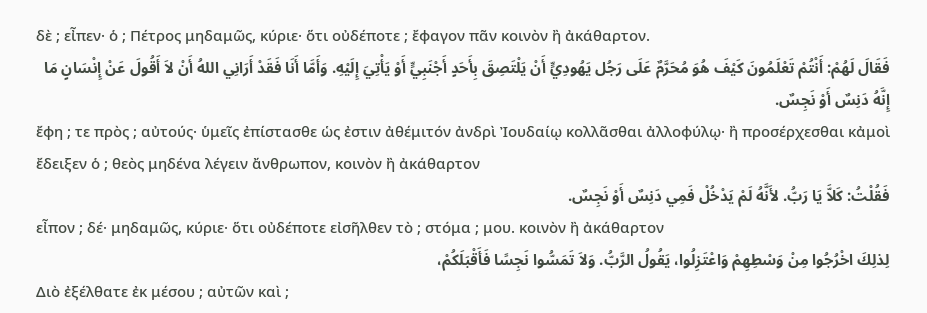δὲ ; εἶπεν· ὁ ; Πέτρος μηδαμῶς, κύριε· ὅτι οὐδέποτε ; ἔφαγον πᾶν κοινὸν ἢ ἀκάθαρτον.
فَقَالَ لَهُمْ: أَنْتُمْ تَعْلَمُونَ كَيْفَ هُوَ مُحَرَّمٌ عَلَى رَجُل يَهُودِيٍّ أَنْ يَلْتَصِقَ بِأَحَدٍ أَجْنَبِيٍّ أَوْ يَأْتِيَ إِلَيْهِ. وَأَمَّا أَنَا فَقَدْ أَرَانِي اللهُ أَنْ لاَ أَقُولَ عَنْ إِنْسَانٍ مَا إِنَّهُ دَنِسٌ أَوْ نَجِسٌ.
ἔφη ; τε πρὸς ; αὐτούς· ὑμεῖς ἐπίστασθε ὡς ἐστιν ἀθέμιτόν ἀνδρὶ Ἰουδαίῳ κολλᾶσθαι ἀλλοφύλῳ· ἢ προσέρχεσθαι κἀμοὶ ἔδειξεν ὁ ; θεὸς μηδένα λέγειν ἄνθρωπον, κοινὸν ἢ ἀκάθαρτον
فَقُلْتُ: كَلاَّ يَا رَبُّ. لأَنَّهُ لَمْ يَدْخُلْ فَمِي دَنِسٌ أَوْ نَجِسٌ.
εἶπον ; δέ· μηδαμῶς, κύριε· ὅτι οὐδέποτε εἰσῆλθεν τὸ ; στόμα ; μου. κοινὸν ἢ ἀκάθαρτον
لِذلِكَ اخْرُجُوا مِنْ وَسْطِهِمْ وَاعْتَزِلُوا، يَقُولُ الرَّبُّ. وَلاَ تَمَسُّوا نَجِسًا فَأَقْبَلَكُمْ،
Διὸ ἐξέλθατε ἐκ μέσου ; αὐτῶν καὶ ;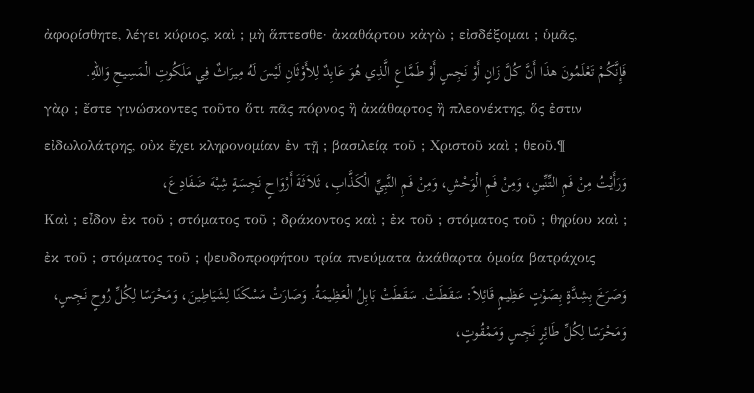ἀφορίσθητε, λέγει κύριος, καὶ ; μὴ ἅπτεσθε· ἀκαθάρτου κἀγὼ ; εἰσδέξομαι ; ὑμᾶς,
فَإِنَّكُمْ تَعْلَمُونَ هذَا أَنَّ كُلَّ زَانٍ أَوْ نَجِسٍ أَوْ طَمَّاعٍ الَّذِي هُوَ عَابِدٌ لِلأَوْثَانِ لَيْسَ لَهُ مِيرَاثٌ فِي مَلَكُوتِ الْمَسِيحِ وَاللهِ.
γὰρ ; ἔστε γινώσκοντες τοῦτο ὅτι πᾶς πόρνος ἢ ἀκάθαρτος ἢ πλεονέκτης, ὅς ἐστιν εἰδωλολάτρης, οὐκ ἔχει κληρονομίαν ἐν τῇ ; βασιλείᾳ τοῦ ; Χριστοῦ καὶ ; θεοῦ.¶
وَرَأَيْتُ مِنْ فَمِ التِّنِّينِ، وَمِنْ فَمِ الْوَحْشِ، وَمِنْ فَمِ النَّبِيِّ الْكَذَّابِ، ثَلاَثَةَ أَرْوَاحٍ نَجِسَةٍ شِبْهَ ضَفَادِعَ،
Καὶ ; εἶδον ἐκ τοῦ ; στόματος τοῦ ; δράκοντος καὶ ; ἐκ τοῦ ; στόματος τοῦ ; θηρίου καὶ ; ἐκ τοῦ ; στόματος τοῦ ; ψευδοπροφήτου τρία πνεύματα ἀκάθαρτα ὁμοία βατράχοις
وَصَرَخَ بِشِدَّةٍ بِصَوْتٍ عَظِيمٍ قَائِلاً: سَقَطَتْ. سَقَطَتْ بَابِلُ الْعَظِيمَةُ. وَصَارَتْ مَسْكَنًا لِشَيَاطِينَ، وَمَحْرَسًا لِكُلِّ رُوحٍ نَجِسٍ، وَمَحْرَسًا لِكُلِّ طَائِرٍ نَجِسٍ وَمَمْقُوتٍ،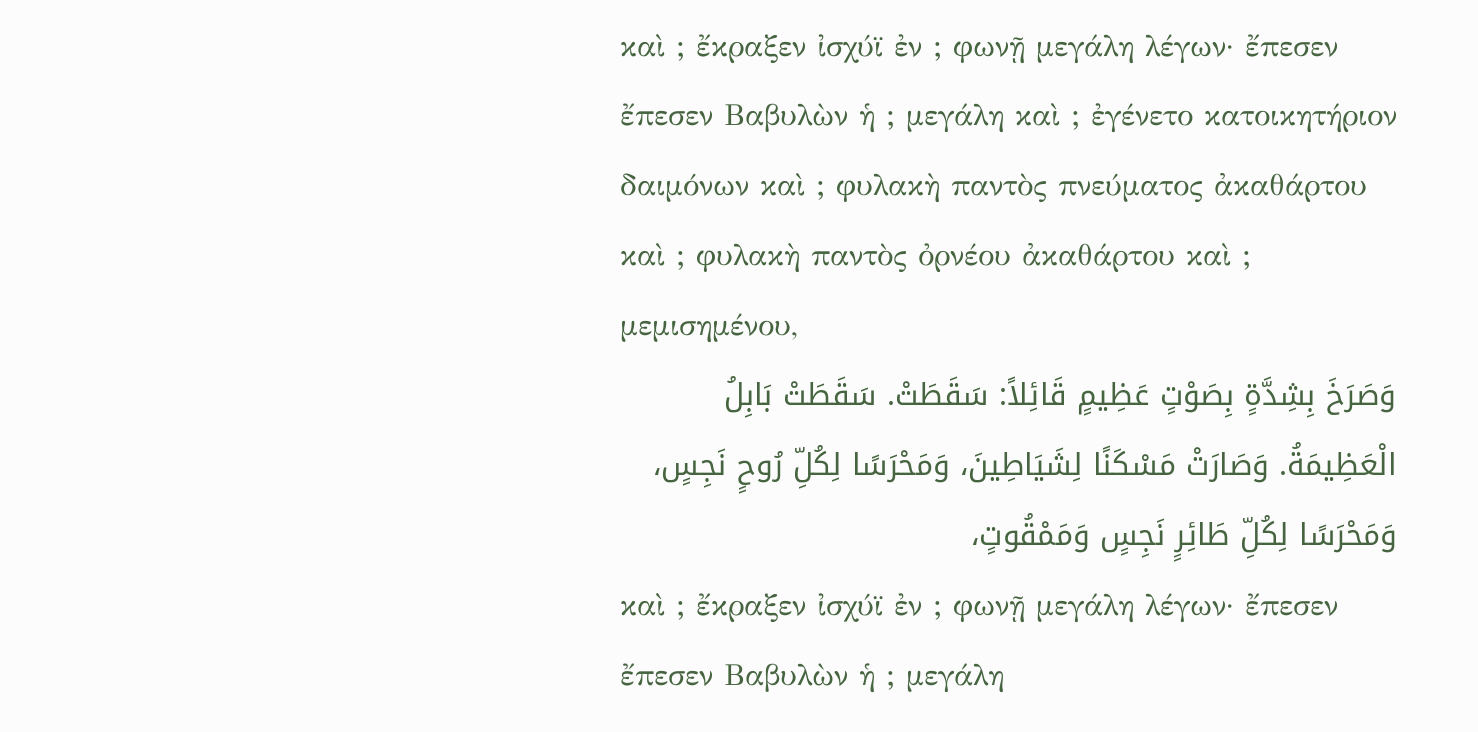καὶ ; ἔκραξεν ἰσχύϊ ἐν ; φωνῇ μεγάλη λέγων· ἔπεσεν ἔπεσεν Βαβυλὼν ἡ ; μεγάλη καὶ ; ἐγένετο κατοικητήριον δαιμόνων καὶ ; φυλακὴ παντὸς πνεύματος ἀκαθάρτου καὶ ; φυλακὴ παντὸς ὀρνέου ἀκαθάρτου καὶ ; μεμισημένου,
وَصَرَخَ بِشِدَّةٍ بِصَوْتٍ عَظِيمٍ قَائِلاً: سَقَطَتْ. سَقَطَتْ بَابِلُ الْعَظِيمَةُ. وَصَارَتْ مَسْكَنًا لِشَيَاطِينَ، وَمَحْرَسًا لِكُلِّ رُوحٍ نَجِسٍ، وَمَحْرَسًا لِكُلِّ طَائِرٍ نَجِسٍ وَمَمْقُوتٍ،
καὶ ; ἔκραξεν ἰσχύϊ ἐν ; φωνῇ μεγάλη λέγων· ἔπεσεν ἔπεσεν Βαβυλὼν ἡ ; μεγάλη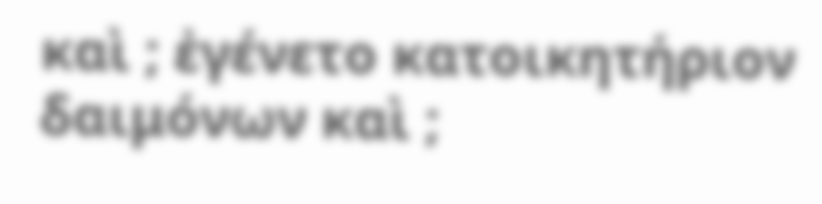καὶ ; ἐγένετο κατοικητήριον δαιμόνων καὶ ;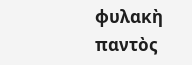φυλακὴ παντὸς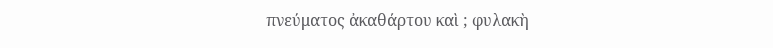πνεύματος ἀκαθάρτου καὶ ; φυλακὴ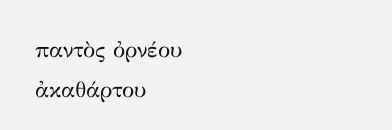παντὸς ὀρνέου ἀκαθάρτου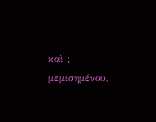καὶ ; μεμισημένου,